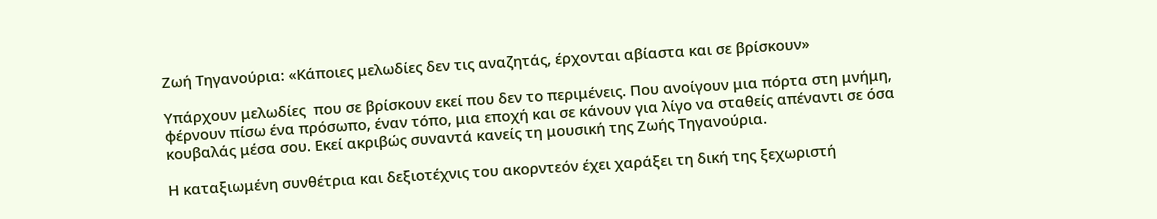Ζωή Τηγανούρια: «Κάποιες μελωδίες δεν τις αναζητάς, έρχονται αβίαστα και σε βρίσκουν»

Υπάρχουν μελωδίες  που σε βρίσκουν εκεί που δεν το περιμένεις. Που ανοίγουν μια πόρτα στη μνήμη, φέρνουν πίσω ένα πρόσωπο, έναν τόπο, μια εποχή και σε κάνουν για λίγο να σταθείς απέναντι σε όσα κουβαλάς μέσα σου. Εκεί ακριβώς συναντά κανείς τη μουσική της Ζωής Τηγανούρια.

Η καταξιωμένη συνθέτρια και δεξιοτέχνις του ακορντεόν έχει χαράξει τη δική της ξεχωριστή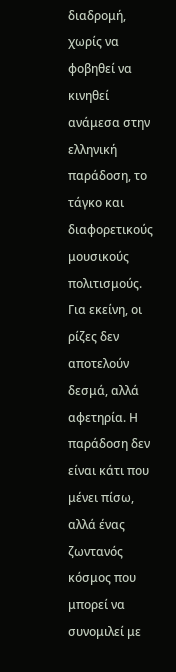διαδρομή, χωρίς να φοβηθεί να κινηθεί ανάμεσα στην ελληνική παράδοση, το τάγκο και διαφορετικούς μουσικούς πολιτισμούς. Για εκείνη, οι ρίζες δεν αποτελούν δεσμά, αλλά αφετηρία. Η παράδοση δεν είναι κάτι που μένει πίσω, αλλά ένας ζωντανός κόσμος που μπορεί να συνομιλεί με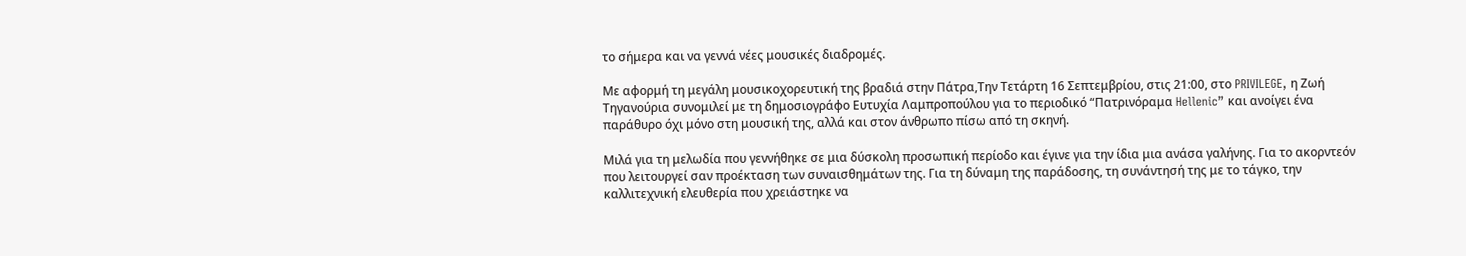το σήμερα και να γεννά νέες μουσικές διαδρομές.

Με αφορμή τη μεγάλη μουσικοχορευτική της βραδιά στην Πάτρα,Την Τετάρτη 16 Σεπτεμβρίου, στις 21:00, στο PRIVILEGE, η Ζωή Τηγανούρια συνομιλεί με τη δημοσιογράφο Ευτυχία Λαμπροπούλου για το περιοδικό “Πατρινόραμα Hellenic” και ανοίγει ένα παράθυρο όχι μόνο στη μουσική της, αλλά και στον άνθρωπο πίσω από τη σκηνή.

Μιλά για τη μελωδία που γεννήθηκε σε μια δύσκολη προσωπική περίοδο και έγινε για την ίδια μια ανάσα γαλήνης. Για το ακορντεόν που λειτουργεί σαν προέκταση των συναισθημάτων της. Για τη δύναμη της παράδοσης, τη συνάντησή της με το τάγκο, την καλλιτεχνική ελευθερία που χρειάστηκε να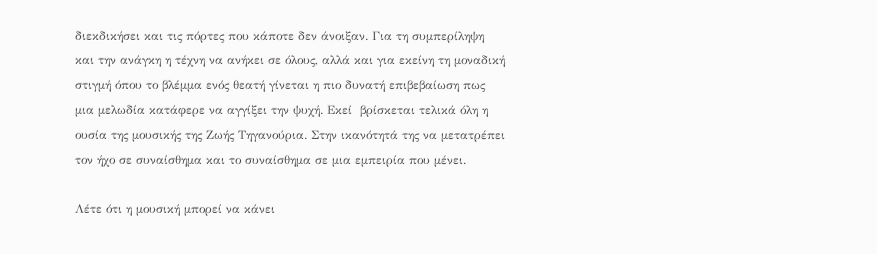διεκδικήσει και τις πόρτες που κάποτε δεν άνοιξαν. Για τη συμπερίληψη και την ανάγκη η τέχνη να ανήκει σε όλους, αλλά και για εκείνη τη μοναδική στιγμή όπου το βλέμμα ενός θεατή γίνεται η πιο δυνατή επιβεβαίωση πως μια μελωδία κατάφερε να αγγίξει την ψυχή. Εκεί  βρίσκεται τελικά όλη η ουσία της μουσικής της Ζωής Τηγανούρια. Στην ικανότητά της να μετατρέπει τον ήχο σε συναίσθημα και το συναίσθημα σε μια εμπειρία που μένει.

Λέτε ότι η μουσική μπορεί να κάνει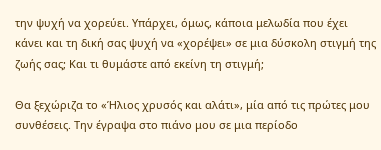την ψυχή να χορεύει. Υπάρχει, όμως, κάποια μελωδία που έχει κάνει και τη δική σας ψυχή να «χορέψει» σε μια δύσκολη στιγμή της ζωής σας; Και τι θυμάστε από εκείνη τη στιγμή;

Θα ξεχώριζα το «Ήλιος χρυσός και αλάτι», μία από τις πρώτες μου συνθέσεις. Την έγραψα στο πιάνο μου σε μια περίοδο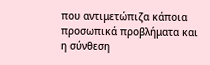που αντιμετώπιζα κάποια προσωπικά προβλήματα και η σύνθεση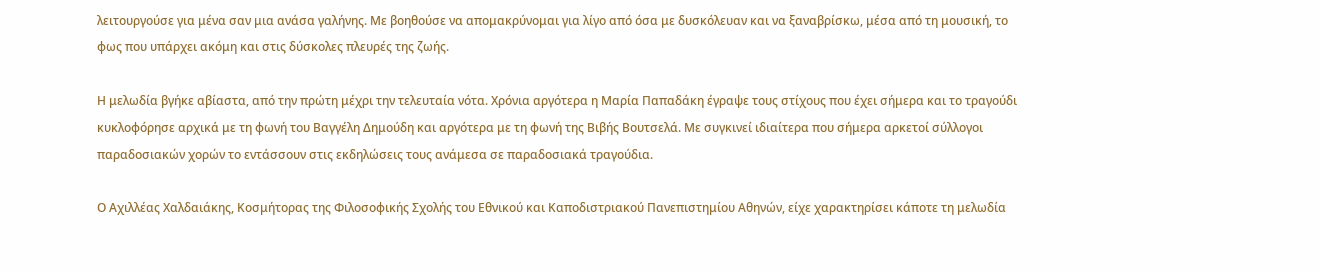λειτουργούσε για μένα σαν μια ανάσα γαλήνης. Με βοηθούσε να απομακρύνομαι για λίγο από όσα με δυσκόλευαν και να ξαναβρίσκω, μέσα από τη μουσική, το φως που υπάρχει ακόμη και στις δύσκολες πλευρές της ζωής.

Η μελωδία βγήκε αβίαστα, από την πρώτη μέχρι την τελευταία νότα. Χρόνια αργότερα η Μαρία Παπαδάκη έγραψε τους στίχους που έχει σήμερα και το τραγούδι κυκλοφόρησε αρχικά με τη φωνή του Βαγγέλη Δημούδη και αργότερα με τη φωνή της Βιβής Βουτσελά. Με συγκινεί ιδιαίτερα που σήμερα αρκετοί σύλλογοι παραδοσιακών χορών το εντάσσουν στις εκδηλώσεις τους ανάμεσα σε παραδοσιακά τραγούδια.

Ο Αχιλλέας Χαλδαιάκης, Κοσμήτορας της Φιλοσοφικής Σχολής του Εθνικού και Καποδιστριακού Πανεπιστημίου Αθηνών, είχε χαρακτηρίσει κάποτε τη μελωδία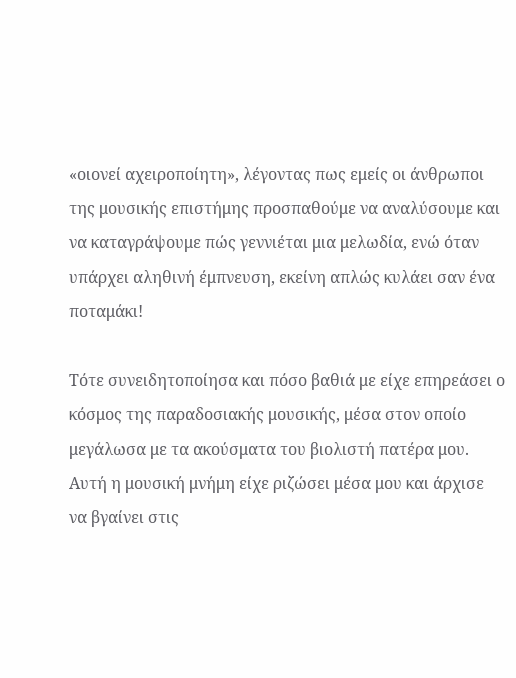«οιονεί αχειροποίητη», λέγοντας πως εμείς οι άνθρωποι της μουσικής επιστήμης προσπαθούμε να αναλύσουμε και να καταγράψουμε πώς γεννιέται μια μελωδία, ενώ όταν υπάρχει αληθινή έμπνευση, εκείνη απλώς κυλάει σαν ένα ποταμάκι!

Τότε συνειδητοποίησα και πόσο βαθιά με είχε επηρεάσει ο κόσμος της παραδοσιακής μουσικής, μέσα στον οποίο μεγάλωσα με τα ακούσματα του βιολιστή πατέρα μου. Αυτή η μουσική μνήμη είχε ριζώσει μέσα μου και άρχισε να βγαίνει στις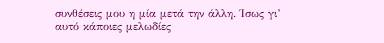συνθέσεις μου η μία μετά την άλλη. Ίσως γι’ αυτό κάποιες μελωδίες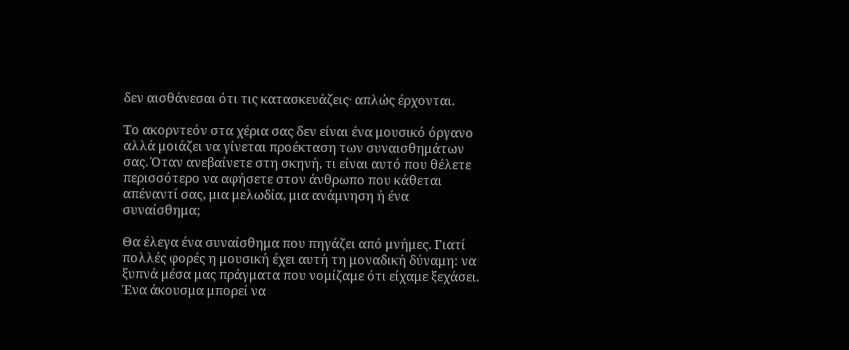δεν αισθάνεσαι ότι τις κατασκευάζεις· απλώς έρχονται.

Το ακορντεόν στα χέρια σας δεν είναι ένα μουσικό όργανο αλλά μοιάζει να γίνεται προέκταση των συναισθημάτων σας. Όταν ανεβαίνετε στη σκηνή, τι είναι αυτό που θέλετε περισσότερο να αφήσετε στον άνθρωπο που κάθεται απέναντί σας, μια μελωδία, μια ανάμνηση ή ένα συναίσθημα;

Θα έλεγα ένα συναίσθημα που πηγάζει από μνήμες. Γιατί πολλές φορές η μουσική έχει αυτή τη μοναδική δύναμη: να ξυπνά μέσα μας πράγματα που νομίζαμε ότι είχαμε ξεχάσει. Ένα άκουσμα μπορεί να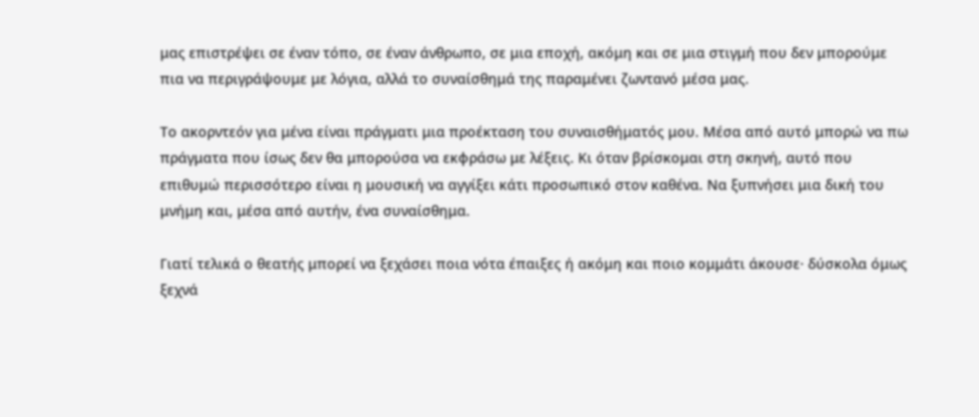μας επιστρέψει σε έναν τόπο, σε έναν άνθρωπο, σε μια εποχή, ακόμη και σε μια στιγμή που δεν μπορούμε πια να περιγράψουμε με λόγια, αλλά το συναίσθημά της παραμένει ζωντανό μέσα μας.

Το ακορντεόν για μένα είναι πράγματι μια προέκταση του συναισθήματός μου. Μέσα από αυτό μπορώ να πω πράγματα που ίσως δεν θα μπορούσα να εκφράσω με λέξεις. Κι όταν βρίσκομαι στη σκηνή, αυτό που επιθυμώ περισσότερο είναι η μουσική να αγγίξει κάτι προσωπικό στον καθένα. Να ξυπνήσει μια δική του μνήμη και, μέσα από αυτήν, ένα συναίσθημα.

Γιατί τελικά ο θεατής μπορεί να ξεχάσει ποια νότα έπαιξες ή ακόμη και ποιο κομμάτι άκουσε· δύσκολα όμως ξεχνά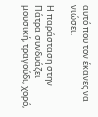αυτό που τον έκανες να νιώσει.

Η παράσταση στην Πάτρα συνδυάζει μουσική, τραγούδι, χορό,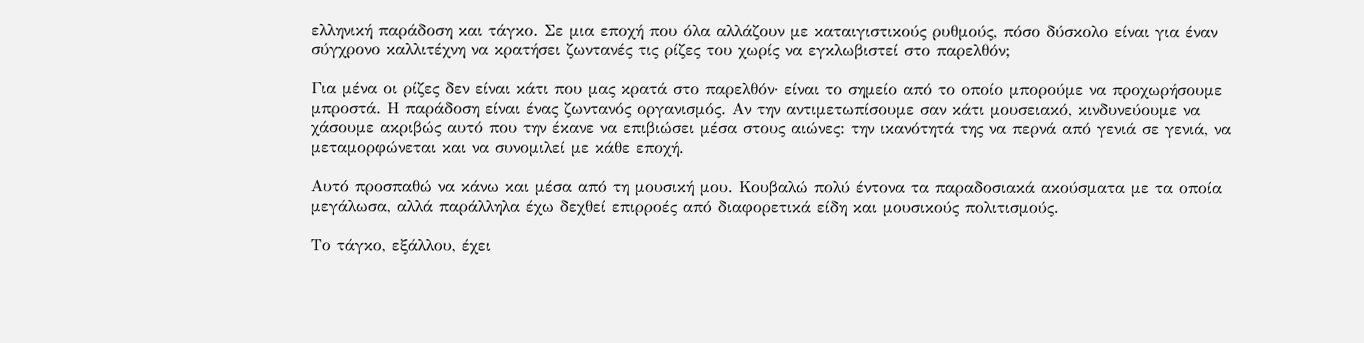ελληνική παράδοση και τάγκο. Σε μια εποχή που όλα αλλάζουν με καταιγιστικούς ρυθμούς, πόσο δύσκολο είναι για έναν σύγχρονο καλλιτέχνη να κρατήσει ζωντανές τις ρίζες του χωρίς να εγκλωβιστεί στο παρελθόν;

Για μένα οι ρίζες δεν είναι κάτι που μας κρατά στο παρελθόν· είναι το σημείο από το οποίο μπορούμε να προχωρήσουμε μπροστά. Η παράδοση είναι ένας ζωντανός οργανισμός. Αν την αντιμετωπίσουμε σαν κάτι μουσειακό, κινδυνεύουμε να χάσουμε ακριβώς αυτό που την έκανε να επιβιώσει μέσα στους αιώνες: την ικανότητά της να περνά από γενιά σε γενιά, να μεταμορφώνεται και να συνομιλεί με κάθε εποχή.

Αυτό προσπαθώ να κάνω και μέσα από τη μουσική μου. Κουβαλώ πολύ έντονα τα παραδοσιακά ακούσματα με τα οποία μεγάλωσα, αλλά παράλληλα έχω δεχθεί επιρροές από διαφορετικά είδη και μουσικούς πολιτισμούς.

Το τάγκο, εξάλλου, έχει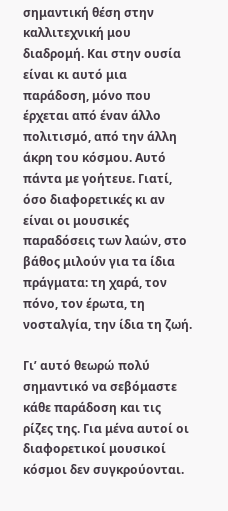σημαντική θέση στην καλλιτεχνική μου διαδρομή. Και στην ουσία είναι κι αυτό μια παράδοση, μόνο που έρχεται από έναν άλλο πολιτισμό, από την άλλη άκρη του κόσμου. Αυτό πάντα με γοήτευε. Γιατί, όσο διαφορετικές κι αν είναι οι μουσικές παραδόσεις των λαών, στο βάθος μιλούν για τα ίδια πράγματα: τη χαρά, τον πόνο, τον έρωτα, τη νοσταλγία, την ίδια τη ζωή.

Γι’ αυτό θεωρώ πολύ σημαντικό να σεβόμαστε κάθε παράδοση και τις ρίζες της. Για μένα αυτοί οι διαφορετικοί μουσικοί κόσμοι δεν συγκρούονται.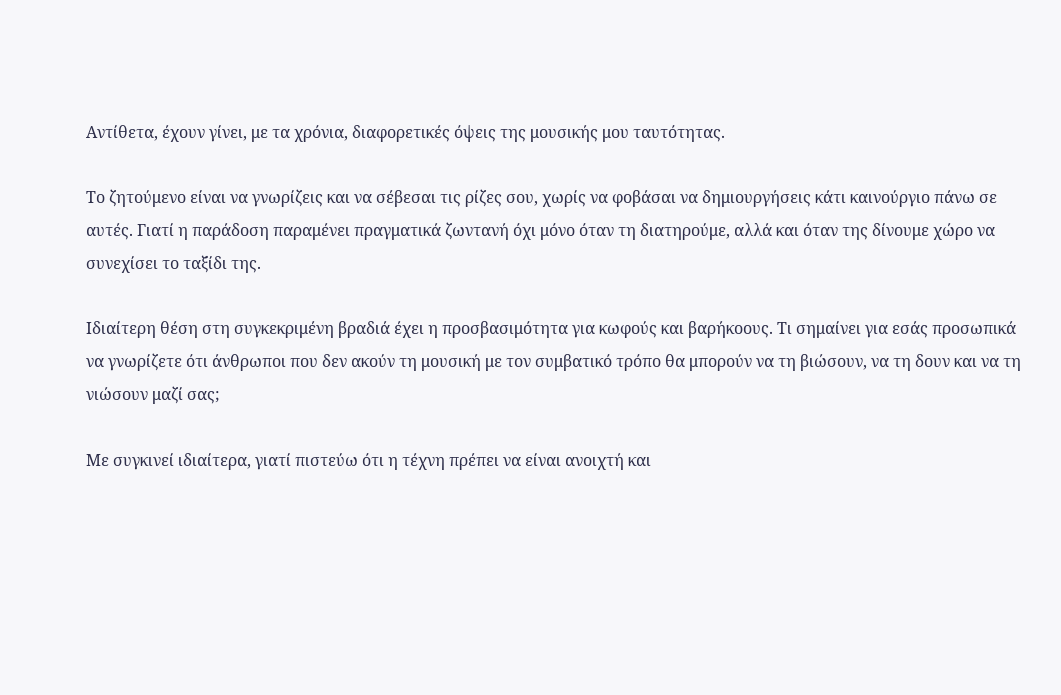Αντίθετα, έχουν γίνει, με τα χρόνια, διαφορετικές όψεις της μουσικής μου ταυτότητας.

Το ζητούμενο είναι να γνωρίζεις και να σέβεσαι τις ρίζες σου, χωρίς να φοβάσαι να δημιουργήσεις κάτι καινούργιο πάνω σε αυτές. Γιατί η παράδοση παραμένει πραγματικά ζωντανή όχι μόνο όταν τη διατηρούμε, αλλά και όταν της δίνουμε χώρο να συνεχίσει το ταξίδι της.

Ιδιαίτερη θέση στη συγκεκριμένη βραδιά έχει η προσβασιμότητα για κωφούς και βαρήκοους. Τι σημαίνει για εσάς προσωπικά να γνωρίζετε ότι άνθρωποι που δεν ακούν τη μουσική με τον συμβατικό τρόπο θα μπορούν να τη βιώσουν, να τη δουν και να τη νιώσουν μαζί σας;

Με συγκινεί ιδιαίτερα, γιατί πιστεύω ότι η τέχνη πρέπει να είναι ανοιχτή και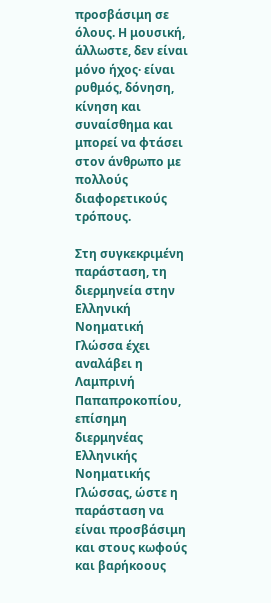προσβάσιμη σε όλους. Η μουσική, άλλωστε, δεν είναι μόνο ήχος· είναι ρυθμός, δόνηση, κίνηση και συναίσθημα και μπορεί να φτάσει στον άνθρωπο με πολλούς διαφορετικούς τρόπους.

Στη συγκεκριμένη παράσταση, τη διερμηνεία στην Ελληνική Νοηματική Γλώσσα έχει αναλάβει η Λαμπρινή Παπαπροκοπίου, επίσημη διερμηνέας Ελληνικής Νοηματικής Γλώσσας, ώστε η παράσταση να είναι προσβάσιμη και στους κωφούς και βαρήκοους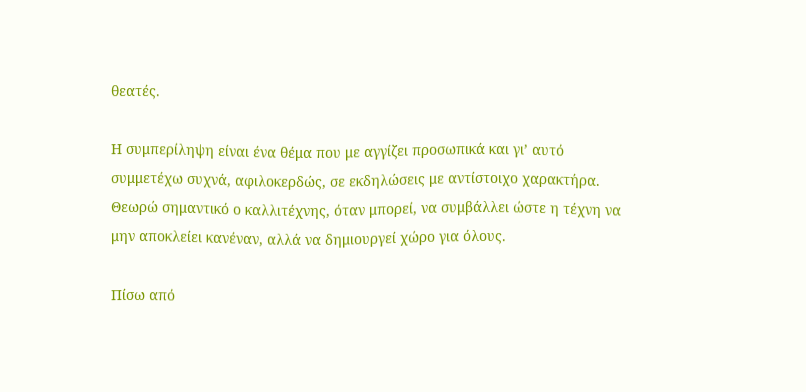θεατές.

Η συμπερίληψη είναι ένα θέμα που με αγγίζει προσωπικά και γι’ αυτό συμμετέχω συχνά, αφιλοκερδώς, σε εκδηλώσεις με αντίστοιχο χαρακτήρα. Θεωρώ σημαντικό ο καλλιτέχνης, όταν μπορεί, να συμβάλλει ώστε η τέχνη να μην αποκλείει κανέναν, αλλά να δημιουργεί χώρο για όλους.

Πίσω από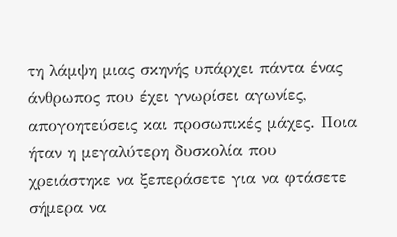τη λάμψη μιας σκηνής υπάρχει πάντα ένας άνθρωπος που έχει γνωρίσει αγωνίες, απογοητεύσεις και προσωπικές μάχες. Ποια ήταν η μεγαλύτερη δυσκολία που χρειάστηκε να ξεπεράσετε για να φτάσετε σήμερα να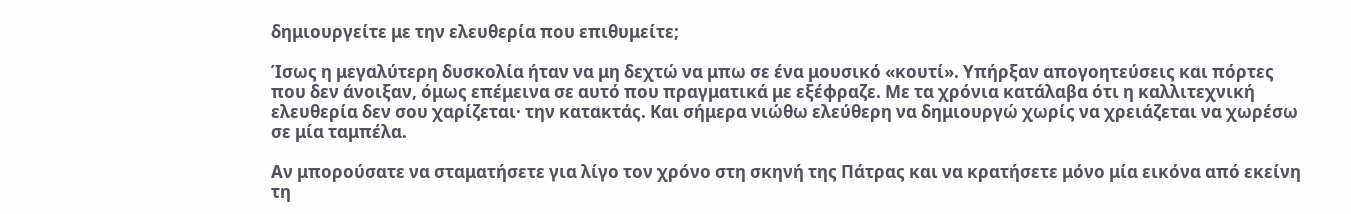δημιουργείτε με την ελευθερία που επιθυμείτε;

Ίσως η μεγαλύτερη δυσκολία ήταν να μη δεχτώ να μπω σε ένα μουσικό «κουτί». Υπήρξαν απογοητεύσεις και πόρτες που δεν άνοιξαν, όμως επέμεινα σε αυτό που πραγματικά με εξέφραζε. Με τα χρόνια κατάλαβα ότι η καλλιτεχνική ελευθερία δεν σου χαρίζεται· την κατακτάς. Και σήμερα νιώθω ελεύθερη να δημιουργώ χωρίς να χρειάζεται να χωρέσω σε μία ταμπέλα.

Αν μπορούσατε να σταματήσετε για λίγο τον χρόνο στη σκηνή της Πάτρας και να κρατήσετε μόνο μία εικόνα από εκείνη τη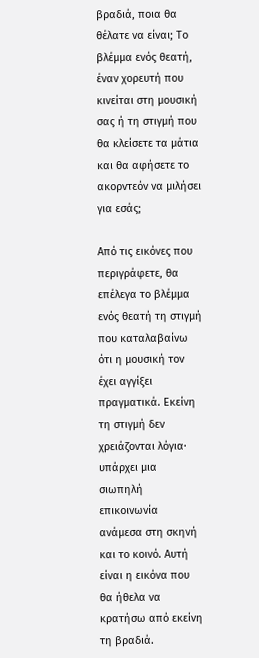βραδιά, ποια θα θέλατε να είναι; Το βλέμμα ενός θεατή, έναν χορευτή που κινείται στη μουσική σας ή τη στιγμή που θα κλείσετε τα μάτια και θα αφήσετε το ακορντεόν να μιλήσει για εσάς;

Από τις εικόνες που περιγράφετε, θα επέλεγα το βλέμμα ενός θεατή τη στιγμή που καταλαβαίνω ότι η μουσική τον έχει αγγίξει πραγματικά. Εκείνη τη στιγμή δεν χρειάζονται λόγια· υπάρχει μια σιωπηλή επικοινωνία ανάμεσα στη σκηνή και το κοινό. Αυτή είναι η εικόνα που θα ήθελα να κρατήσω από εκείνη τη βραδιά.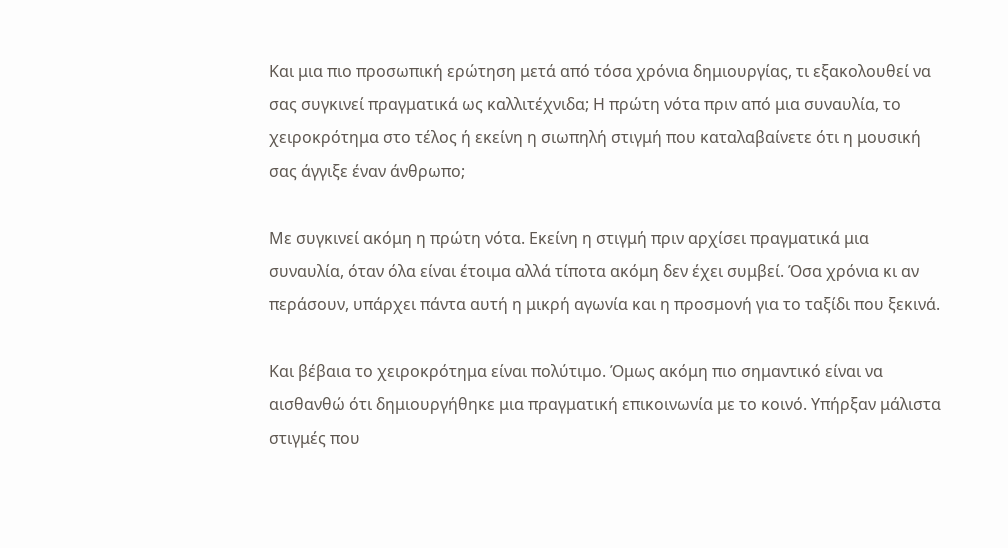Και μια πιο προσωπική ερώτηση μετά από τόσα χρόνια δημιουργίας, τι εξακολουθεί να σας συγκινεί πραγματικά ως καλλιτέχνιδα; Η πρώτη νότα πριν από μια συναυλία, το χειροκρότημα στο τέλος ή εκείνη η σιωπηλή στιγμή που καταλαβαίνετε ότι η μουσική σας άγγιξε έναν άνθρωπο;

Με συγκινεί ακόμη η πρώτη νότα. Εκείνη η στιγμή πριν αρχίσει πραγματικά μια συναυλία, όταν όλα είναι έτοιμα αλλά τίποτα ακόμη δεν έχει συμβεί. Όσα χρόνια κι αν περάσουν, υπάρχει πάντα αυτή η μικρή αγωνία και η προσμονή για το ταξίδι που ξεκινά.

Και βέβαια το χειροκρότημα είναι πολύτιμο. Όμως ακόμη πιο σημαντικό είναι να αισθανθώ ότι δημιουργήθηκε μια πραγματική επικοινωνία με το κοινό. Υπήρξαν μάλιστα στιγμές που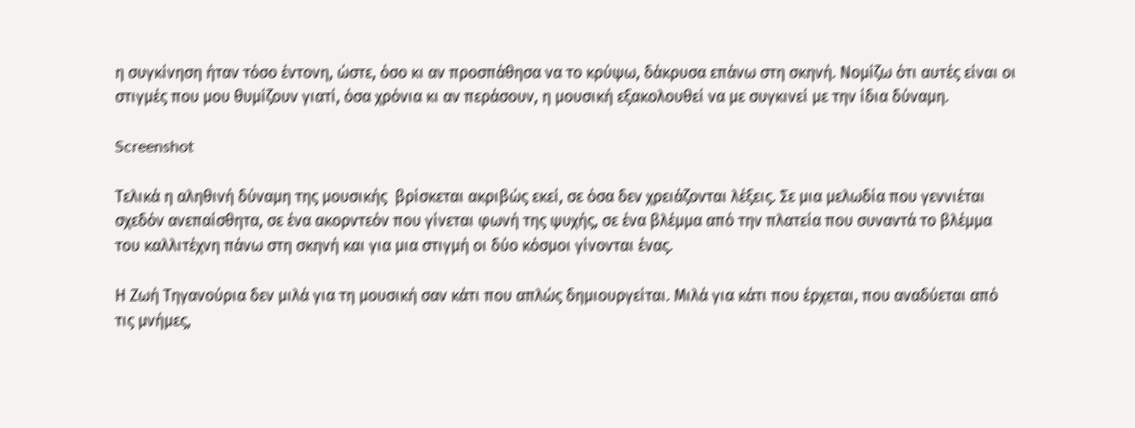η συγκίνηση ήταν τόσο έντονη, ώστε, όσο κι αν προσπάθησα να το κρύψω, δάκρυσα επάνω στη σκηνή. Νομίζω ότι αυτές είναι οι στιγμές που μου θυμίζουν γιατί, όσα χρόνια κι αν περάσουν, η μουσική εξακολουθεί να με συγκινεί με την ίδια δύναμη.

Screenshot

Τελικά η αληθινή δύναμη της μουσικής  βρίσκεται ακριβώς εκεί, σε όσα δεν χρειάζονται λέξεις. Σε μια μελωδία που γεννιέται σχεδόν ανεπαίσθητα, σε ένα ακορντεόν που γίνεται φωνή της ψυχής, σε ένα βλέμμα από την πλατεία που συναντά το βλέμμα του καλλιτέχνη πάνω στη σκηνή και για μια στιγμή οι δύο κόσμοι γίνονται ένας.

Η Ζωή Τηγανούρια δεν μιλά για τη μουσική σαν κάτι που απλώς δημιουργείται. Μιλά για κάτι που έρχεται, που αναδύεται από τις μνήμες,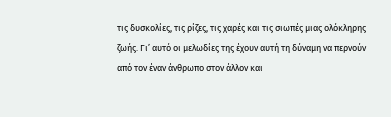τις δυσκολίες, τις ρίζες, τις χαρές και τις σιωπές μιας ολόκληρης ζωής. Γι’ αυτό οι μελωδίες της έχουν αυτή τη δύναμη να περνούν από τον έναν άνθρωπο στον άλλον και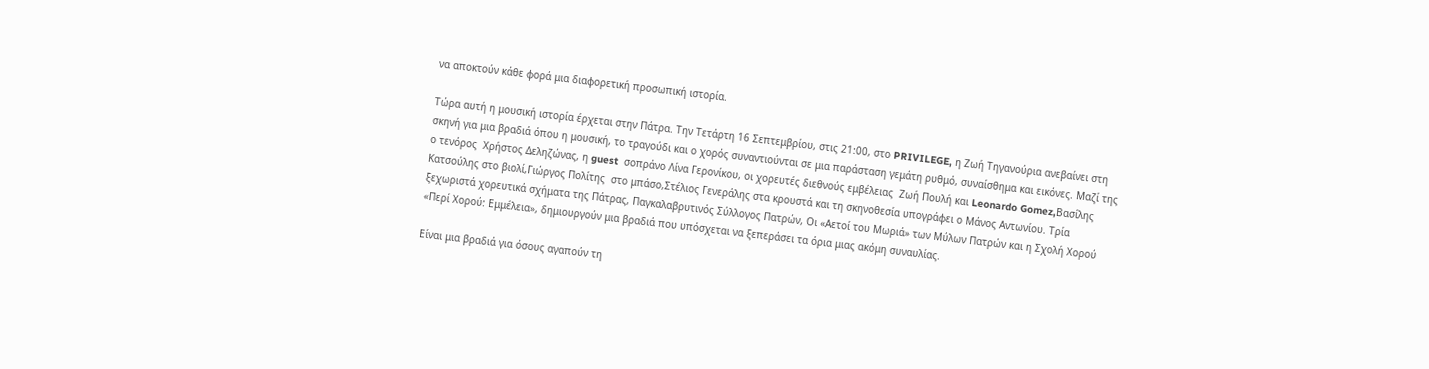να αποκτούν κάθε φορά μια διαφορετική προσωπική ιστορία.

Τώρα αυτή η μουσική ιστορία έρχεται στην Πάτρα. Την Τετάρτη 16 Σεπτεμβρίου, στις 21:00, στο PRIVILEGE, η Ζωή Τηγανούρια ανεβαίνει στη σκηνή για μια βραδιά όπου η μουσική, το τραγούδι και ο χορός συναντιούνται σε μια παράσταση γεμάτη ρυθμό, συναίσθημα και εικόνες. Μαζί της ο τενόρος  Χρήστος Δεληζώνας, η guest  σοπράνο Λίνα Γερονίκου, οι χορευτές διεθνούς εμβέλειας  Ζωή Πουλή και Leonardo Gomez,Βασίλης Κατσούλης στο βιολί,Γιώργος Πολίτης  στο μπάσο,Στέλιος Γενεράλης στα κρουστά και τη σκηνοθεσία υπογράφει ο Μάνος Αντωνίου. Τρία ξεχωριστά χορευτικά σχήματα της Πάτρας, Παγκαλαβρυτινός Σύλλογος Πατρών, Οι «Αετοί του Μωριά» των Μύλων Πατρών και η Σχολή Χορού «Περί Χορού: Εμμέλεια», δημιουργούν μια βραδιά που υπόσχεται να ξεπεράσει τα όρια μιας ακόμη συναυλίας.

Είναι μια βραδιά για όσους αγαπούν τη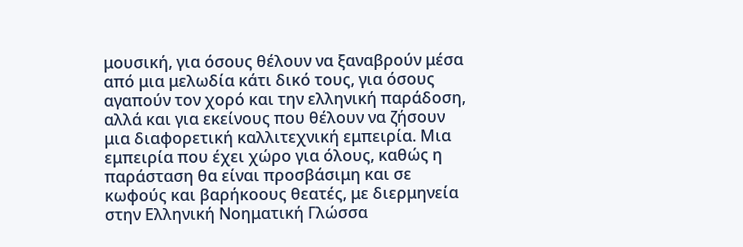μουσική, για όσους θέλουν να ξαναβρούν μέσα από μια μελωδία κάτι δικό τους, για όσους αγαπούν τον χορό και την ελληνική παράδοση, αλλά και για εκείνους που θέλουν να ζήσουν μια διαφορετική καλλιτεχνική εμπειρία. Μια εμπειρία που έχει χώρο για όλους, καθώς η παράσταση θα είναι προσβάσιμη και σε κωφούς και βαρήκοους θεατές, με διερμηνεία στην Ελληνική Νοηματική Γλώσσα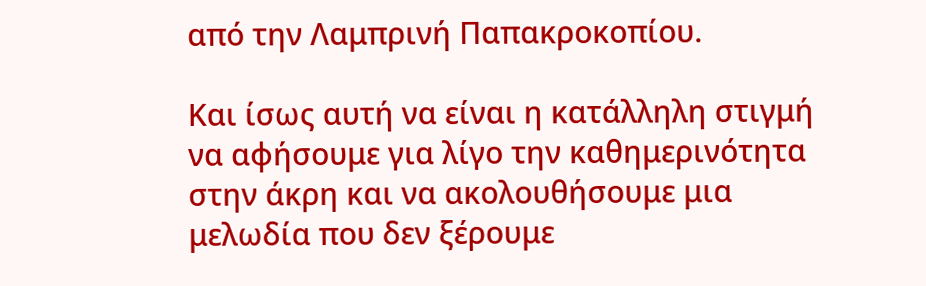από την Λαμπρινή Παπακροκοπίου.

Και ίσως αυτή να είναι η κατάλληλη στιγμή να αφήσουμε για λίγο την καθημερινότητα στην άκρη και να ακολουθήσουμε μια μελωδία που δεν ξέρουμε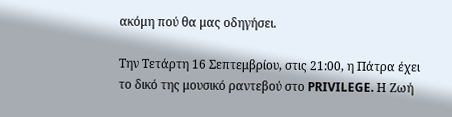ακόμη πού θα μας οδηγήσει.

Την Τετάρτη 16 Σεπτεμβρίου, στις 21:00, η Πάτρα έχει το δικό της μουσικό ραντεβού στο PRIVILEGE. Η Ζωή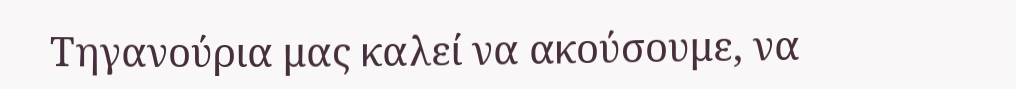Τηγανούρια μας καλεί να ακούσουμε, να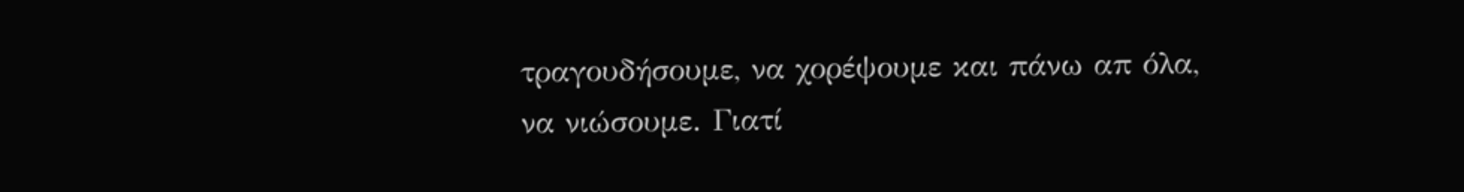τραγουδήσουμε, να χορέψουμε και πάνω απ όλα, να νιώσουμε. Γιατί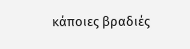κάποιες βραδιές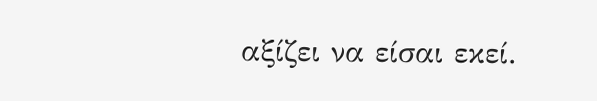αξίζει να είσαι εκεί.